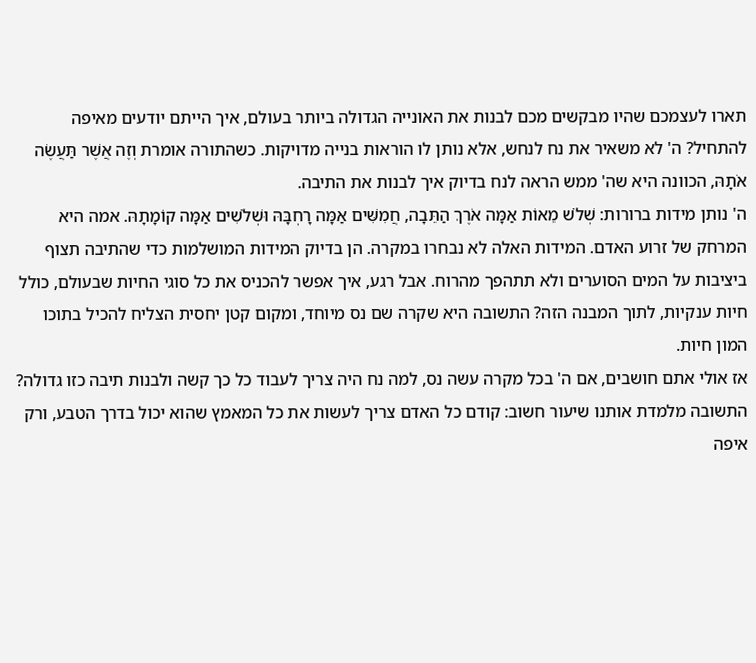תארו לעצמכם שהיו מבקשים מכם לבנות את האונייה הגדולה ביותר בעולם, איך הייתם יודעים מאיפה להתחיל? ה' לא משאיר את נח לנחש, אלא נותן לו הוראות בנייה מדויקות. כשהתורה אומרת וְזֶה אֲשֶׁר תַּעֲשֶׂה אֹתָהּ, הכוונה היא שה' ממש הראה לנח בדיוק איך לבנות את התיבה.
ה' נותן מידות ברורות: שְׁלֹשׁ מֵאוֹת אַמָּה אֹרֶךְ הַתֵּבָה, חֲמִשִּׁים אַמָּה רָחְבָּהּ וּשְׁלֹשִׁים אַמָּה קוֹמָתָהּ. אמה היא המרחק של זרוע האדם. המידות האלה לא נבחרו במקרה. הן בדיוק המידות המושלמות כדי שהתיבה תצוף ביציבות על המים הסוערים ולא תתהפך מהרוח. אבל רגע, איך אפשר להכניס את כל סוגי החיות שבעולם, כולל חיות ענקיות, לתוך המבנה הזה? התשובה היא שקרה שם נס מיוחד, ומקום קטן יחסית הצליח להכיל בתוכו המון חיות.
אז אולי אתם חושבים, אם ה' בכל מקרה עשה נס, למה נח היה צריך לעבוד כל כך קשה ולבנות תיבה כזו גדולה? התשובה מלמדת אותנו שיעור חשוב: קודם כל האדם צריך לעשות את כל המאמץ שהוא יכול בדרך הטבע, ורק איפה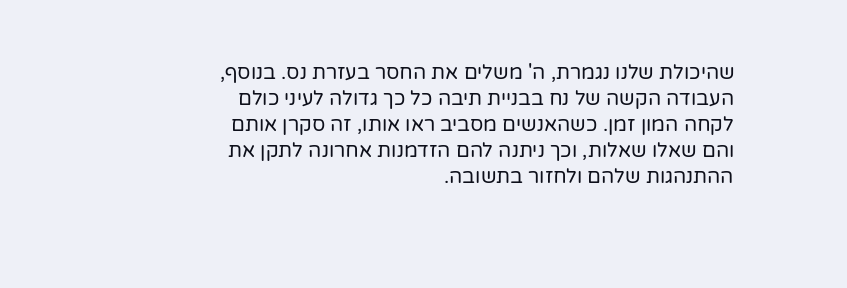שהיכולת שלנו נגמרת, ה' משלים את החסר בעזרת נס. בנוסף, העבודה הקשה של נח בבניית תיבה כל כך גדולה לעיני כולם לקחה המון זמן. כשהאנשים מסביב ראו אותו, זה סקרן אותם והם שאלו שאלות, וכך ניתנה להם הזדמנות אחרונה לתקן את ההתנהגות שלהם ולחזור בתשובה.